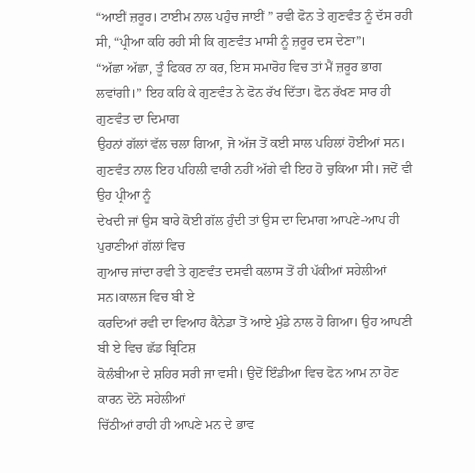“ਆਈਂ ਜ਼ਰੂਰ। ਟਾਈਮ ਨਾਲ ਪਹੁੰਚ ਜਾਈਂ ” ਰਵੀ ਫੋਨ ਤੇ ਗੁਣਵੰਤ ਨੂੰ ਦੱਸ ਰਹੀ ਸੀ, “ਪ੍ਰੀਆ ਕਹਿ ਰਹੀ ਸੀ ਕਿ ਗੁਣਵੰਤ ਮਾਸੀ ਨੂੰ ਜ਼ਰੂਰ ਦਸ ਦੇਣਾ”।
“ਅੱਛਾ ਅੱਛਾ, ਤੂੰ ਫਿਕਰ ਨਾ ਕਰ, ਇਸ ਸਮਾਰੋਹ ਵਿਚ ਤਾਂ ਮੈਂ ਜ਼ਰੂਰ ਭਾਗ
ਲਵਾਂਗੀ।” ਇਹ ਕਹਿ ਕੇ ਗੁਣਵੰਤ ਨੇ ਫੋਨ ਰੱਖ ਦਿੱਤਾ। ਫੋਨ ਰੱਖਣ ਸਾਰ ਹੀ ਗੁਣਵੰਤ ਦਾ ਦਿਮਾਗ
ਉਹਨਾਂ ਗੱਲਾਂ ਵੱਲ ਚਲਾ ਗਿਆ, ਜੋ ਅੱਜ ਤੋਂ ਕਈ ਸਾਲ ਪਹਿਲਾਂ ਹੋਈਆਂ ਸਨ।
ਗੁਣਵੰਤ ਨਾਲ ਇਹ ਪਹਿਲੀ ਵਾਰੀ ਨਹੀਂ ਅੱਗੇ ਵੀ ਇਹ ਹੋ ਚੁਕਿਆ ਸੀ। ਜਦੋਂ ਵੀ ਉਹ ਪ੍ਰੀਆ ਨੂੰ
ਦੇਖਦੀ ਜਾਂ ਉਸ ਬਾਰੇ ਕੋਈ ਗੱਲ ਹੁੰਦੀ ਤਾਂ ਉਸ ਦਾ ਦਿਮਾਗ ਆਪਣੇ-ਆਪ ਹੀ ਪੁਰਾਣੀਆਂ ਗੱਲਾਂ ਵਿਚ
ਗੁਆਚ ਜਾਂਦਾ ਰਵੀ ਤੇ ਗੁਣਵੰਤ ਦਸਵੀ ਕਲਾਸ ਤੋਂ ਹੀ ਪੱਕੀਆਂ ਸਹੇਲੀਆਂ ਸਨ।ਕਾਲਜ ਵਿਚ ਬੀ ਏ
ਕਰਦਿਆਂ ਰਵੀ ਦਾ ਵਿਆਹ ਕੈਨੇਡਾ ਤੋਂ ਆਏ ਮੁੰਡੇ ਨਾਲ ਹੋ ਗਿਆ। ਉਹ ਆਪਣੀ ਬੀ ਏ ਵਿਚ ਛੱਡ ਬ੍ਰਿਟਿਸ਼
ਕੋਲੰਬੀਆ ਦੇ ਸ਼ਹਿਰ ਸਰੀ ਜਾ ਵਸੀ। ਉਦੋਂ ਇੰਡੀਆ ਵਿਚ ਫੋਨ ਆਮ ਨਾ ਹੋਣ ਕਾਰਨ ਦੋਨੋ ਸਹੇਲੀਆਂ
ਚਿੱਠੀਆਂ ਰਾਹੀ ਹੀ ਆਪਣੇ ਮਨ ਦੇ ਭਾਵ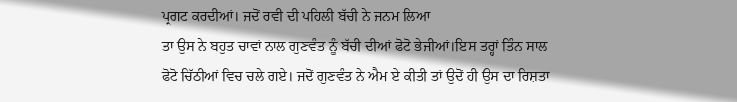ਪ੍ਰਗਟ ਕਰਦੀਆਂ। ਜਦੋਂ ਰਵੀ ਦੀ ਪਹਿਲੀ ਬੱਚੀ ਨੇ ਜਨਮ ਲਿਆ
ਤਾ ਉਸ ਨੇ ਬਹੁਤ ਚਾਵਾਂ ਨਾਲ ਗੁਣਵੰਤ ਨੂੰ ਬੱਚੀ ਦੀਆਂ ਫੋਟੋ ਭੇਜੀਆਂ।ਇਸ ਤਰ੍ਹਾਂ ਤਿੰਨ ਸਾਲ
ਫੋਟੋ ਚਿੱਠੀਆਂ ਵਿਚ ਚਲੇ ਗਏ। ਜਦੋਂ ਗੁਣਵੰਤ ਨੇ ਐਮ ਏ ਕੀਤੀ ਤਾਂ ਉਦੋਂ ਹੀ ਉਸ ਦਾ ਰਿਸ਼ਤਾ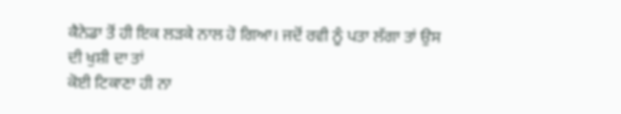ਕੈਨੇਡਾ ਤੋਂ ਹੀ ਇਕ ਲੜਕੇ ਨਾਲ ਹੋ ਗਿਆ। ਜਦੋਂ ਰਵੀ ਨੂੰ ਪਤਾ ਲੱਗਾ ਤਾਂ ਉਸ ਦੀ ਖੁਸ਼ੀ ਦਾ ਤਾਂ
ਕੋਈ ਟਿਕਾਣਾ ਹੀ ਨਾ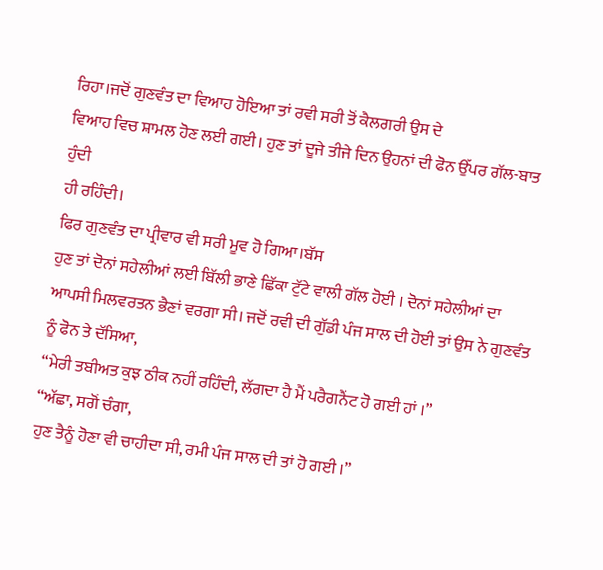ਰਿਹਾ।ਜਦੋਂ ਗੁਣਵੰਤ ਦਾ ਵਿਆਹ ਹੋਇਆ ਤਾਂ ਰਵੀ ਸਰੀ ਤੋਂ ਕੈਲਗਰੀ ਉਸ ਦੇ
ਵਿਆਹ ਵਿਚ ਸ਼ਾਮਲ ਹੋਣ ਲਈ ਗਈ। ਹੁਣ ਤਾਂ ਦੂਜੇ ਤੀਜੇ ਦਿਨ ਉਹਨਾਂ ਦੀ ਫੋਨ ਉੱਪਰ ਗੱਲ-ਬਾਤ ਹੁੰਦੀ
ਹੀ ਰਹਿੰਦੀ।
ਫਿਰ ਗੁਣਵੰਤ ਦਾ ਪ੍ਰੀਵਾਰ ਵੀ ਸਰੀ ਮੂਵ ਹੋ ਗਿਆ।ਬੱਸ
ਹੁਣ ਤਾਂ ਦੋਨਾਂ ਸਹੇਲੀਆਂ ਲਈ ਬਿੱਲੀ ਭਾਣੇ ਛਿੱਕਾ ਟੁੱਟੇ ਵਾਲੀ ਗੱਲ ਹੋਈ । ਦੋਨਾਂ ਸਹੇਲੀਆਂ ਦਾ
ਆਪਸੀ ਮਿਲਵਰਤਨ ਭੈਣਾਂ ਵਰਗਾ ਸੀ। ਜਦੋਂ ਰਵੀ ਦੀ ਗੁੱਡੀ ਪੰਜ ਸਾਲ ਦੀ ਹੋਈ ਤਾਂ ਉਸ ਨੇ ਗੁਣਵੰਤ
ਨੂੰ ਫੋਨ ਤੇ ਦੱਸਿਆ,
“ਮੇਰੀ ਤਬੀਅਤ ਕੁਝ ਠੀਕ ਨਹੀਂ ਰਹਿੰਦੀ, ਲੱਗਦਾ ਹੈ ਮੈਂ ਪਰੈਗਨੈਂਟ ਹੋ ਗਈ ਹਾਂ ।”
“ਅੱਛਾ, ਸਗੋਂ ਚੰਗਾ,
ਹੁਣ ਤੈਨੂੰ ਹੋਣਾ ਵੀ ਚਾਹੀਦਾ ਸੀ, ਰਮੀ ਪੰਜ ਸਾਲ ਦੀ ਤਾਂ ਹੋ ਗਈ ।”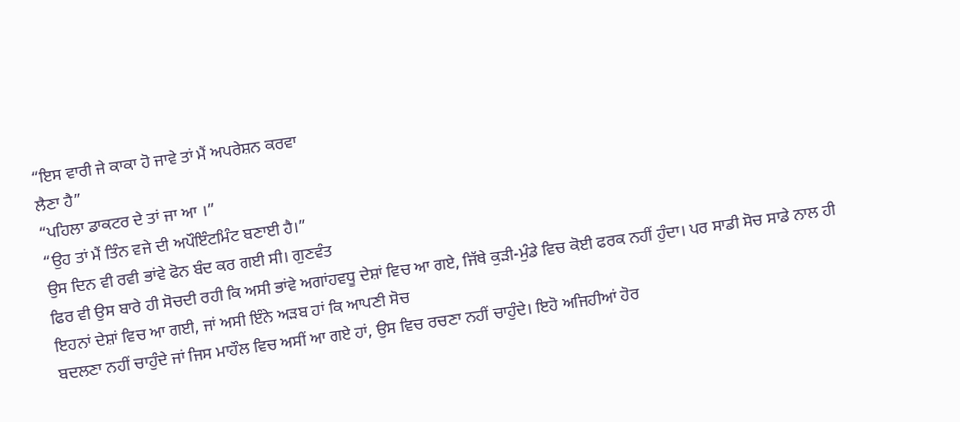“ਇਸ ਵਾਰੀ ਜੇ ਕਾਕਾ ਹੋ ਜਾਵੇ ਤਾਂ ਮੈਂ ਅਪਰੇਸ਼ਨ ਕਰਵਾ
ਲੈਣਾ ਹੈ”
“ਪਹਿਲਾ ਡਾਕਟਰ ਦੇ ਤਾਂ ਜਾ ਆ ।”
“ਉਹ ਤਾਂ ਮੈਂ ਤਿੰਨ ਵਜੇ ਦੀ ਅਪੌਇੰਟਮਿੰਟ ਬਣਾਈ ਹੈ।”
ਉਸ ਦਿਨ ਵੀ ਰਵੀ ਭਾਂਵੇ ਫੋਨ ਬੰਦ ਕਰ ਗਈ ਸੀ। ਗੁਣਵੰਤ
ਫਿਰ ਵੀ ਉਸ ਬਾਰੇ ਹੀ ਸੋਚਦੀ ਰਹੀ ਕਿ ਅਸੀ ਭਾਂਵੇ ਅਗਾਂਹਵਧੂ ਦੇਸ਼ਾਂ ਵਿਚ ਆ ਗਏ, ਜਿੱਥੇ ਕੁੜੀ-ਮੁੰਡੇ ਵਿਚ ਕੋਈ ਫਰਕ ਨਹੀਂ ਹੁੰਦਾ। ਪਰ ਸਾਡੀ ਸੋਚ ਸਾਡੇ ਨਾਲ ਹੀ
ਇਹਨਾਂ ਦੇਸ਼ਾਂ ਵਿਚ ਆ ਗਈ, ਜਾਂ ਅਸੀ ਇੰਨੇ ਅੜਬ ਹਾਂ ਕਿ ਆਪਣੀ ਸੋਚ
ਬਦਲਣਾ ਨਹੀਂ ਚਾਹੁੰਦੇ ਜਾਂ ਜਿਸ ਮਾਹੌਲ ਵਿਚ ਅਸੀਂ ਆ ਗਏ ਹਾਂ, ਉਸ ਵਿਚ ਰਚਣਾ ਨਹੀਂ ਚਾਹੁੰਦੇ। ਇਹੋ ਅਜਿਹੀਆਂ ਹੋਰ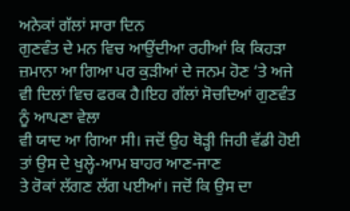ਅਨੇਕਾਂ ਗੱਲਾਂ ਸਾਰਾ ਦਿਨ
ਗੁਣਵੰਤ ਦੇ ਮਨ ਵਿਚ ਆਉਂਦੀਆ ਰਹੀਆਂ ਕਿ ਕਿਹੜਾ ਜ਼ਮਾਨਾ ਆ ਗਿਆ ਪਰ ਕੁੜੀਆਂ ਦੇ ਜਨਮ ਹੋਣ ‘ਤੇ ਅਜੇ ਵੀ ਦਿਲਾਂ ਵਿਚ ਫਰਕ ਹੈ।ਇਹ ਗੱਲਾਂ ਸੋਚਦਿਆਂ ਗੁਣਵੰਤ ਨੂੰ ਆਪਣਾ ਵੇਲਾ
ਵੀ ਯਾਦ ਆ ਗਿਆ ਸੀ। ਜਦੋਂ ਉਹ ਥੋੜ੍ਹੀ ਜਿਹੀ ਵੱਡੀ ਹੋਈ ਤਾਂ ਉਸ ਦੇ ਖੁਲ੍ਹੇ-ਆਮ ਬਾਹਰ ਆਣ-ਜਾਣ
ਤੇ ਰੋਕਾਂ ਲੱਗਣ ਲੱਗ ਪਈਆਂ। ਜਦੋਂ ਕਿ ਉਸ ਦਾ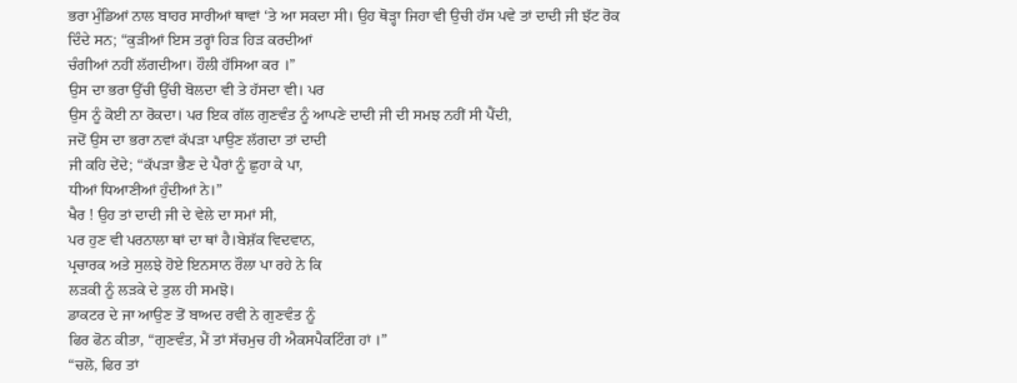ਭਰਾ ਮੁੰਡਿਆਂ ਨਾਲ ਬਾਹਰ ਸਾਰੀਆਂ ਥਾਵਾਂ ‘ਤੇ ਆ ਸਕਦਾ ਸੀ। ਉਹ ਥੋੜ੍ਹਾ ਜਿਹਾ ਵੀ ਉਚੀ ਹੱਸ ਪਵੇ ਤਾਂ ਦਾਦੀ ਜੀ ਝੱਟ ਰੋਕ
ਦਿੰਦੇ ਸਨ; “ਕੁੜੀਆਂ ਇਸ ਤਰ੍ਹਾਂ ਹਿੜ ਹਿੜ ਕਰਦੀਆਂ
ਚੰਗੀਆਂ ਨਹੀਂ ਲੱਗਦੀਆ। ਹੌਲੀ ਹੱਸਿਆ ਕਰ ।”
ਉਸ ਦਾ ਭਰਾ ਉੱਚੀ ਉੱਚੀ ਬੋਲਦਾ ਵੀ ਤੇ ਹੱਸਦਾ ਵੀ। ਪਰ
ਉਸ ਨੂੰ ਕੋਈ ਨਾ ਰੋਕਦਾ। ਪਰ ਇਕ ਗੱਲ ਗੁਣਵੰਤ ਨੂੰ ਆਪਣੇ ਦਾਦੀ ਜੀ ਦੀ ਸਮਝ ਨਹੀਂ ਸੀ ਪੈਂਦੀ,
ਜਦੋਂ ਉਸ ਦਾ ਭਰਾ ਨਵਾਂ ਕੱਪੜਾ ਪਾਉਣ ਲੱਗਦਾ ਤਾਂ ਦਾਦੀ
ਜੀ ਕਹਿ ਦੇਂਦੇ; “ਕੱਪੜਾ ਭੈਣ ਦੇ ਪੈਰਾਂ ਨੂੰ ਛੁਹਾ ਕੇ ਪਾ,
ਧੀਆਂ ਧਿਆਣੀਆਂ ਹੁੰਦੀਆਂ ਨੇ।”
ਖੈਰ ! ਉਹ ਤਾਂ ਦਾਦੀ ਜੀ ਦੇ ਵੇਲੇ ਦਾ ਸਮਾਂ ਸੀ,
ਪਰ ਹੁਣ ਵੀ ਪਰਨਾਲਾ ਥਾਂ ਦਾ ਥਾਂ ਹੈ।ਬੇਸ਼ੱਕ ਵਿਦਵਾਨ,
ਪ੍ਰਚਾਰਕ ਅਤੇ ਸੁਲਝੇ ਹੋਏ ਇਨਸਾਨ ਰੌਲਾ ਪਾ ਰਹੇ ਨੇ ਕਿ
ਲੜਕੀ ਨੂੰ ਲੜਕੇ ਦੇ ਤੁਲ ਹੀ ਸਮਝੋ।
ਡਾਕਟਰ ਦੇ ਜਾ ਆਉਣ ਤੋਂ ਬਾਅਦ ਰਵੀ ਨੇ ਗੁਣਵੰਤ ਨੂੰ
ਫਿਰ ਫੋਨ ਕੀਤਾ, “ਗੁਣਵੰਤ, ਮੈਂ ਤਾਂ ਸੱਚਮੁਚ ਹੀ ਐਕਸਪੈਕਟਿੰਗ ਹਾਂ ।”
“ਚਲੋ, ਫਿਰ ਤਾਂ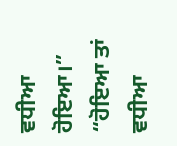ਵਧੀਆ
ਹੋਇਆ।”
“ਹੋਇਆ ਤਾਂ ਵਧੀਆ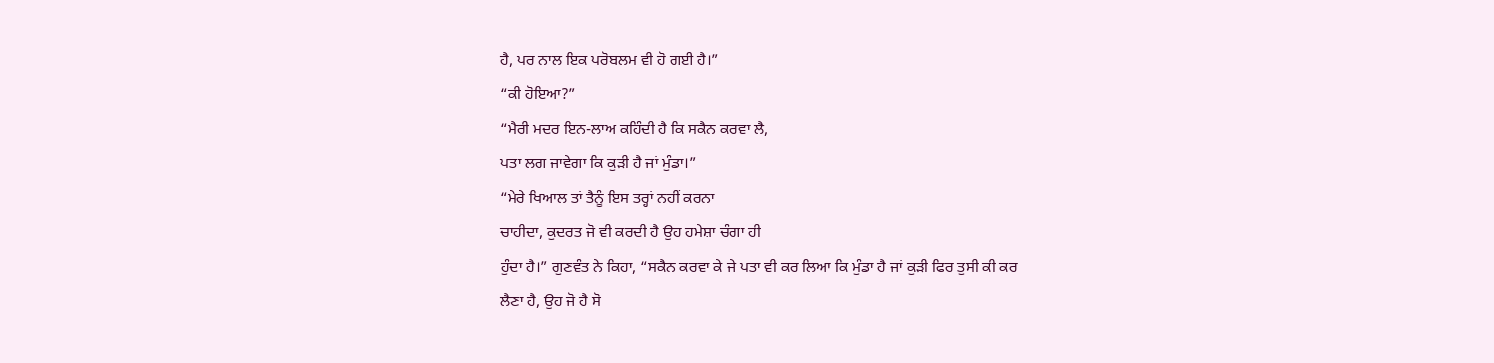ਹੈ, ਪਰ ਨਾਲ ਇਕ ਪਰੋਬਲਮ ਵੀ ਹੋ ਗਈ ਹੈ।”
“ਕੀ ਹੋਇਆ?”
“ਮੈਰੀ ਮਦਰ ਇਨ-ਲਾਅ ਕਹਿੰਦੀ ਹੈ ਕਿ ਸਕੈਨ ਕਰਵਾ ਲੈ,
ਪਤਾ ਲਗ ਜਾਵੇਗਾ ਕਿ ਕੁੜੀ ਹੈ ਜਾਂ ਮੁੰਡਾ।”
“ਮੇਰੇ ਖਿਆਲ ਤਾਂ ਤੈਨੂੰ ਇਸ ਤਰ੍ਹਾਂ ਨਹੀਂ ਕਰਨਾ
ਚਾਹੀਦਾ, ਕੁਦਰਤ ਜੋ ਵੀ ਕਰਦੀ ਹੈ ਉਹ ਹਮੇਸ਼ਾ ਚੰਗਾ ਹੀ
ਹੁੰਦਾ ਹੈ।” ਗੁਣਵੰਤ ਨੇ ਕਿਹਾ, “ਸਕੈਨ ਕਰਵਾ ਕੇ ਜੇ ਪਤਾ ਵੀ ਕਰ ਲਿਆ ਕਿ ਮੁੰਡਾ ਹੈ ਜਾਂ ਕੁੜੀ ਫਿਰ ਤੁਸੀ ਕੀ ਕਰ
ਲੈਣਾ ਹੈ, ਉਹ ਜੋ ਹੈ ਸੋ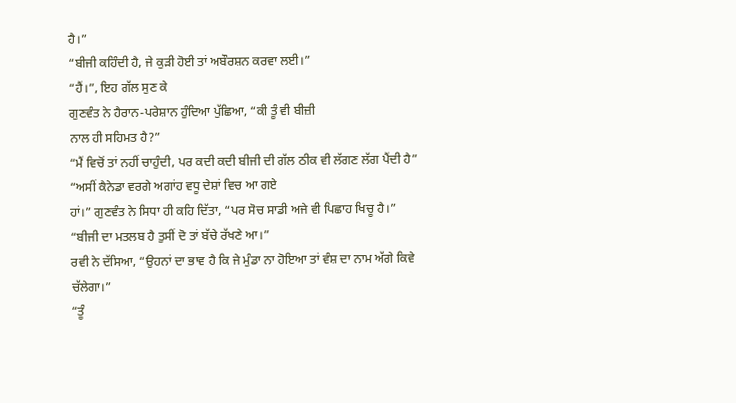ਹੈ।”
“ਬੀਜੀ ਕਹਿੰਦੀ ਹੈ, ਜੇ ਕੁੜੀ ਹੋਈ ਤਾਂ ਅਬੌਰਸ਼ਨ ਕਰਵਾ ਲਈ।”
“ਹੈਂ।”, ਇਹ ਗੱਲ ਸੁਣ ਕੇ
ਗੁਣਵੰਤ ਨੇ ਹੈਰਾਨ-ਪਰੇਸ਼ਾਨ ਹੁੰਦਿਆ ਪੁੱਛਿਆ, “ਕੀ ਤੂੰ ਵੀ ਬੀਜ਼ੀ
ਨਾਲ ਹੀ ਸਹਿਮਤ ਹੈ?”
“ਮੈਂ ਵਿਚੋਂ ਤਾਂ ਨਹੀਂ ਚਾਹੁੰਦੀ, ਪਰ ਕਦੀ ਕਦੀ ਬੀਜੀ ਦੀ ਗੱਲ ਠੀਕ ਵੀ ਲੱਗਣ ਲੱਗ ਪੈਂਦੀ ਹੈ”
“ਅਸੀਂ ਕੈਨੇਡਾ ਵਰਗੇ ਅਗਾਂਹ ਵਧੂ ਦੇਸ਼ਾਂ ਵਿਚ ਆ ਗਏ
ਹਾਂ।” ਗੁਣਵੰਤ ਨੇ ਸਿਧਾ ਹੀ ਕਹਿ ਦਿੱਤਾ, “ਪਰ ਸੋਚ ਸਾਡੀ ਅਜੇ ਵੀ ਪਿਛਾਹ ਖਿਚੂ ਹੈ।”
“ਬੀਜੀ ਦਾ ਮਤਲਬ ਹੈ ਤੁਸੀਂ ਦੋ ਤਾਂ ਬੱਚੇ ਰੱਖਣੇ ਆ।”
ਰਵੀ ਨੇ ਦੱਸਿਆ, “ਉਹਨਾਂ ਦਾ ਭਾਵ ਹੈ ਕਿ ਜੇ ਮੁੰਡਾ ਨਾ ਹੋਇਆ ਤਾਂ ਵੰਸ਼ ਦਾ ਨਾਮ ਅੱਗੇ ਕਿਵੇ
ਚੱਲੇਗਾ।”
“ਤੂੰ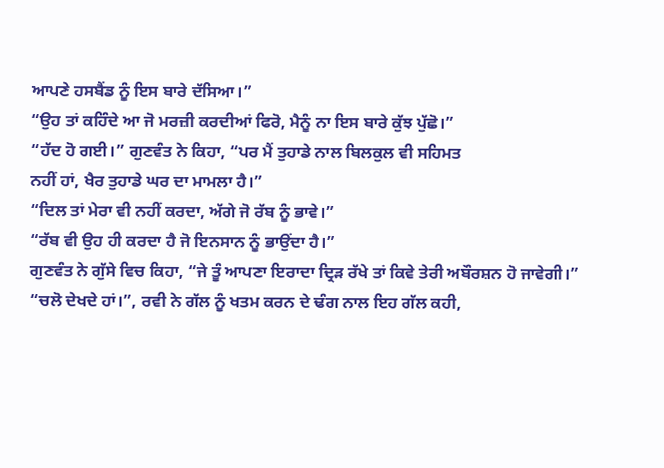ਆਪਣੇ ਹਸਬੈਂਡ ਨੂੰ ਇਸ ਬਾਰੇ ਦੱਸਿਆ।”
“ਉਹ ਤਾਂ ਕਹਿੰਦੇ ਆ ਜੋ ਮਰਜ਼ੀ ਕਰਦੀਆਂ ਫਿਰੋ, ਮੈਨੂੰ ਨਾ ਇਸ ਬਾਰੇ ਕੁੱਝ ਪੁੱਛੋ।”
“ਹੱਦ ਹੋ ਗਈ।” ਗੁਣਵੰਤ ਨੇ ਕਿਹਾ, “ਪਰ ਮੈਂ ਤੁਹਾਡੇ ਨਾਲ ਬਿਲਕੁਲ ਵੀ ਸਹਿਮਤ
ਨਹੀਂ ਹਾਂ, ਖੈਰ ਤੁਹਾਡੇ ਘਰ ਦਾ ਮਾਮਲਾ ਹੈ।”
“ਦਿਲ ਤਾਂ ਮੇਰਾ ਵੀ ਨਹੀਂ ਕਰਦਾ, ਅੱਗੇ ਜੋ ਰੱਬ ਨੂੰ ਭਾਵੇ।”
“ਰੱਬ ਵੀ ਉਹ ਹੀ ਕਰਦਾ ਹੈ ਜੋ ਇਨਸਾਨ ਨੂੰ ਭਾਉਂਦਾ ਹੈ।”
ਗੁਣਵੰਤ ਨੇ ਗੁੱਸੇ ਵਿਚ ਕਿਹਾ, “ਜੇ ਤੂੰ ਆਪਣਾ ਇਰਾਦਾ ਦ੍ਰਿੜ ਰੱਖੇ ਤਾਂ ਕਿਵੇ ਤੇਰੀ ਅਬੌਰਸ਼ਨ ਹੋ ਜਾਵੇਗੀ।”
“ਚਲੋ ਦੇਖਦੇ ਹਾਂ।”, ਰਵੀ ਨੇ ਗੱਲ ਨੂੰ ਖਤਮ ਕਰਨ ਦੇ ਢੰਗ ਨਾਲ ਇਹ ਗੱਲ ਕਹੀ,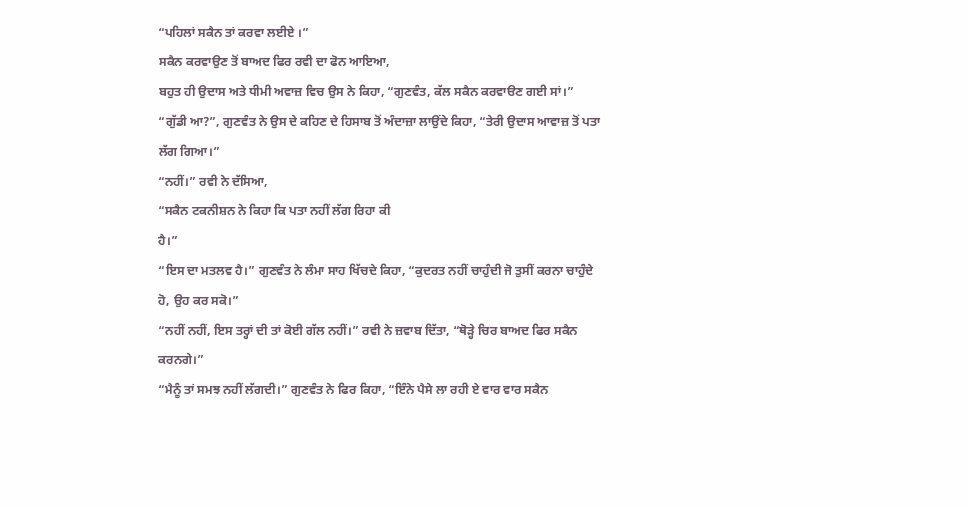“ਪਹਿਲਾਂ ਸਕੈਨ ਤਾਂ ਕਰਵਾ ਲਈਏ ।”
ਸਕੈਨ ਕਰਵਾਉਣ ਤੋਂ ਬਾਅਦ ਫਿਰ ਰਵੀ ਦਾ ਫੋਨ ਆਇਆ,
ਬਹੁਤ ਹੀ ਉਦਾਸ ਅਤੇ ਧੀਮੀ ਅਵਾਜ਼ ਵਿਚ ਉਸ ਨੇ ਕਿਹਾ, “ਗੁਣਵੰਤ, ਕੱਲ ਸਕੈਨ ਕਰਵਾੳਣ ਗਈ ਸਾਂ।”
“ਗੁੱਡੀ ਆ?”, ਗੁਣਵੰਤ ਨੇ ਉਸ ਦੇ ਕਹਿਣ ਦੇ ਹਿਸਾਬ ਤੋਂ ਅੰਦਾਜ਼ਾ ਲਾਉਂਦੇ ਕਿਹਾ, “ਤੇਰੀ ਉਦਾਸ ਆਵਾਜ਼ ਤੋਂ ਪਤਾ ਲੱਗ ਗਿਆ।”
“ਨਹੀਂ।” ਰਵੀ ਨੇ ਦੱਸਿਆ,
“ਸਕੈਨ ਟਕਨੀਸ਼ਨ ਨੇ ਕਿਹਾ ਕਿ ਪਤਾ ਨਹੀਂ ਲੱਗ ਰਿਹਾ ਕੀ
ਹੈ।”
“ਇਸ ਦਾ ਮਤਲਵ ਹੈ।” ਗੁਣਵੰਤ ਨੇ ਲੰਮਾ ਸਾਹ ਖਿੱਚਦੇ ਕਿਹਾ, “ਕੁਦਰਤ ਨਹੀਂ ਚਾਹੁੰਦੀ ਜੋ ਤੁਸੀਂ ਕਰਨਾ ਚਾਹੁੰਦੇ ਹੋ, ਉਹ ਕਰ ਸਕੋ।”
“ਨਹੀਂ ਨਹੀਂ, ਇਸ ਤਰ੍ਹਾਂ ਦੀ ਤਾਂ ਕੋਈ ਗੱਲ ਨਹੀਂ।” ਰਵੀ ਨੇ ਜ਼ਵਾਬ ਦਿੱਤਾ, “ਥੋੜ੍ਹੇ ਚਿਰ ਬਾਅਦ ਫਿਰ ਸਕੈਨ ਕਰਨਗੇ।”
“ਮੈਨੂੰ ਤਾਂ ਸਮਝ ਨਹੀਂ ਲੱਗਦੀ।” ਗੁਣਵੰਤ ਨੇ ਫਿਰ ਕਿਹਾ, “ਇੰਨੇ ਪੈਸੇ ਲਾ ਰਹੀ ਏ ਵਾਰ ਵਾਰ ਸਕੈਨ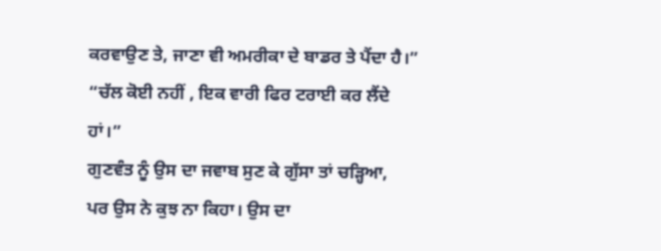ਕਰਵਾਉਣ ਤੇ, ਜਾਣਾ ਵੀ ਅਮਰੀਕਾ ਦੇ ਬਾਡਰ ਤੇ ਪੈਂਦਾ ਹੈ।”
“ਚੱਲ ਕੋਈ ਨਹੀਂ , ਇਕ ਵਾਰੀ ਫਿਰ ਟਰਾਈ ਕਰ ਲੈਂਦੇ ਹਾਂ।”
ਗੁਣਵੰਤ ਨੂੰ ਉਸ ਦਾ ਜਵਾਬ ਸੁਣ ਕੇ ਗੁੱਸਾ ਤਾਂ ਚੜ੍ਹਿਆ,
ਪਰ ਉਸ ਨੇ ਕੁਝ ਨਾ ਕਿਹਾ। ਉਸ ਦਾ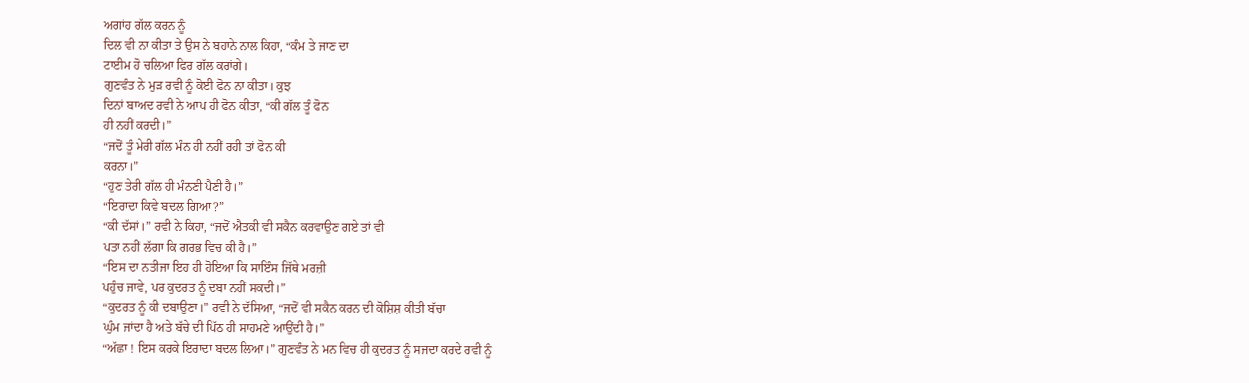ਅਗਾਂਹ ਗੱਲ ਕਰਨ ਨੂੰ
ਦਿਲ ਵੀ ਨਾ ਕੀਤਾ ਤੇ ਉਸ ਨੇ ਬਹਾਨੇ ਨਾਲ ਕਿਹਾ, “ਕੰਮ ਤੇ ਜਾਣ ਦਾ
ਟਾਈਮ ਹੋ ਚਲਿਆ ਫਿਰ ਗੱਲ ਕਰਾਂਗੇ।
ਗੁਣਵੰਤ ਨੇ ਮੁੜ ਰਵੀ ਨੂੰ ਕੋਈ ਫੋਨ ਨਾ ਕੀਤਾ। ਕੁਝ
ਦਿਨਾਂ ਬਾਅਦ ਰਵੀ ਨੇ ਆਪ ਹੀ ਫੋਨ ਕੀਤਾ, “ਕੀ ਗੱਲ ਤੂੰ ਫੋਨ
ਹੀ ਨਹੀਂ ਕਰਦੀ।”
“ਜਦੋਂ ਤੂੰ ਮੇਰੀ ਗੱਲ ਮੰਨ ਹੀ ਨਹੀਂ ਰਹੀ ਤਾਂ ਫੋਨ ਕੀ
ਕਰਨਾ।”
“ਹੁਣ ਤੇਰੀ ਗੱਲ ਹੀ ਮੰਨਣੀ ਪੈਣੀ ਹੈ।”
“ਇਰਾਦਾ ਕਿਵੇ ਬਦਲ ਗਿਆ?”
“ਕੀ ਦੱਸਾਂ।” ਰਵੀ ਨੇ ਕਿਹਾ, “ਜਦੋਂ ਐਤਕੀ ਵੀ ਸਕੈਨ ਕਰਵਾਉਣ ਗਏ ਤਾਂ ਵੀ
ਪਤਾ ਨਹੀਂ ਲੱਗਾ ਕਿ ਗਰਭ ਵਿਚ ਕੀ ਹੈ।”
“ਇਸ ਦਾ ਨਤੀਜਾ ਇਹ ਹੀ ਹੋਇਆ ਕਿ ਸਾਇੰਸ ਜਿੱਥੇ ਮਰਜ਼ੀ
ਪਹੁੰਚ ਜਾਵੇ, ਪਰ ਕੁਦਰਤ ਨੂੰ ਦਬਾ ਨਹੀਂ ਸਕਦੀ।”
“ਕੁਦਰਤ ਨੂੰ ਕੀ ਦਬਾਉਣਾ।” ਰਵੀ ਨੇ ਦੱਸਿਆ, “ਜਦੋਂ ਵੀ ਸਕੈਨ ਕਰਨ ਦੀ ਕੋਸ਼ਿਸ਼ ਕੀਤੀ ਬੱਚਾ
ਘੁੰਮ ਜਾਂਦਾ ਹੈ ਅਤੇ ਬੱਚੇ ਦੀ ਪਿੱਠ ਹੀ ਸਾਹਮਣੇ ਆਉਂਦੀ ਹੈ।”
“ਅੱਛਾ ! ਇਸ ਕਰਕੇ ਇਰਾਦਾ ਬਦਲ ਲਿਆ।” ਗੁਣਵੰਤ ਨੇ ਮਨ ਵਿਚ ਹੀ ਕੁਦਰਤ ਨੂੰ ਸਜਦਾ ਕਰਦੇ ਰਵੀ ਨੂੰ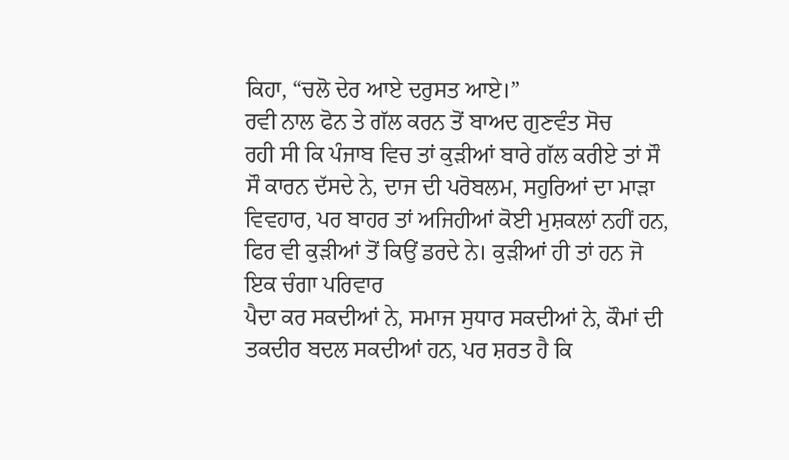ਕਿਹਾ, “ਚਲੋ ਦੇਰ ਆਏ ਦਰੁਸਤ ਆਏ।”
ਰਵੀ ਨਾਲ ਫੋਨ ਤੇ ਗੱਲ ਕਰਨ ਤੋਂ ਬਾਅਦ ਗੁਣਵੰਤ ਸੋਚ
ਰਹੀ ਸੀ ਕਿ ਪੰਜਾਬ ਵਿਚ ਤਾਂ ਕੁੜੀਆਂ ਬਾਰੇ ਗੱਲ ਕਰੀਏ ਤਾਂ ਸੌ ਸੌ ਕਾਰਨ ਦੱਸਦੇ ਨੇ, ਦਾਜ ਦੀ ਪਰੋਬਲਮ, ਸਹੁਰਿਆਂ ਦਾ ਮਾੜਾ ਵਿਵਹਾਰ, ਪਰ ਬਾਹਰ ਤਾਂ ਅਜਿਹੀਆਂ ਕੋਈ ਮੁਸ਼ਕਲਾਂ ਨਹੀਂ ਹਨ, ਫਿਰ ਵੀ ਕੁੜੀਆਂ ਤੋਂ ਕਿਉਂ ਡਰਦੇ ਨੇ। ਕੁੜੀਆਂ ਹੀ ਤਾਂ ਹਨ ਜੋ ਇਕ ਚੰਗਾ ਪਰਿਵਾਰ
ਪੈਦਾ ਕਰ ਸਕਦੀਆਂ ਨੇ, ਸਮਾਜ ਸੁਧਾਰ ਸਕਦੀਆਂ ਨੇ, ਕੌਮਾਂ ਦੀ ਤਕਦੀਰ ਬਦਲ ਸਕਦੀਆਂ ਹਨ, ਪਰ ਸ਼ਰਤ ਹੈ ਕਿ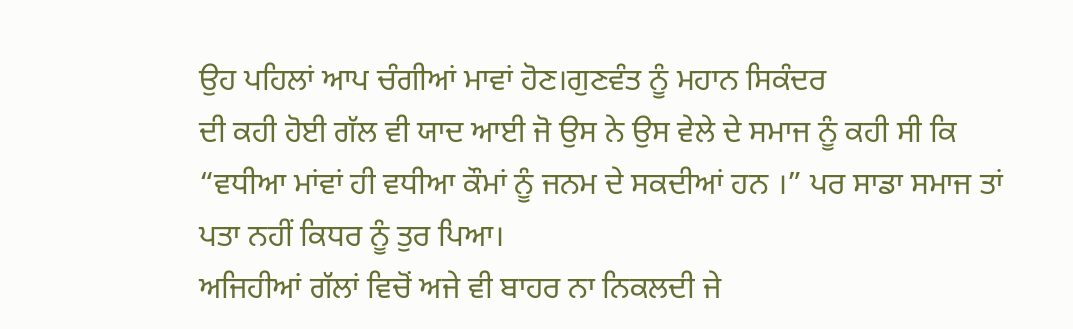ਉਹ ਪਹਿਲਾਂ ਆਪ ਚੰਗੀਆਂ ਮਾਵਾਂ ਹੋਣ।ਗੁਣਵੰਤ ਨੂੰ ਮਹਾਨ ਸਿਕੰਦਰ
ਦੀ ਕਹੀ ਹੋਈ ਗੱਲ ਵੀ ਯਾਦ ਆਈ ਜੋ ਉਸ ਨੇ ਉਸ ਵੇਲੇ ਦੇ ਸਮਾਜ ਨੂੰ ਕਹੀ ਸੀ ਕਿ “ਵਧੀਆ ਮਾਂਵਾਂ ਹੀ ਵਧੀਆ ਕੌਮਾਂ ਨੂੰ ਜਨਮ ਦੇ ਸਕਦੀਆਂ ਹਨ ।” ਪਰ ਸਾਡਾ ਸਮਾਜ ਤਾਂ ਪਤਾ ਨਹੀਂ ਕਿਧਰ ਨੂੰ ਤੁਰ ਪਿਆ।
ਅਜਿਹੀਆਂ ਗੱਲਾਂ ਵਿਚੋਂ ਅਜੇ ਵੀ ਬਾਹਰ ਨਾ ਨਿਕਲਦੀ ਜੇ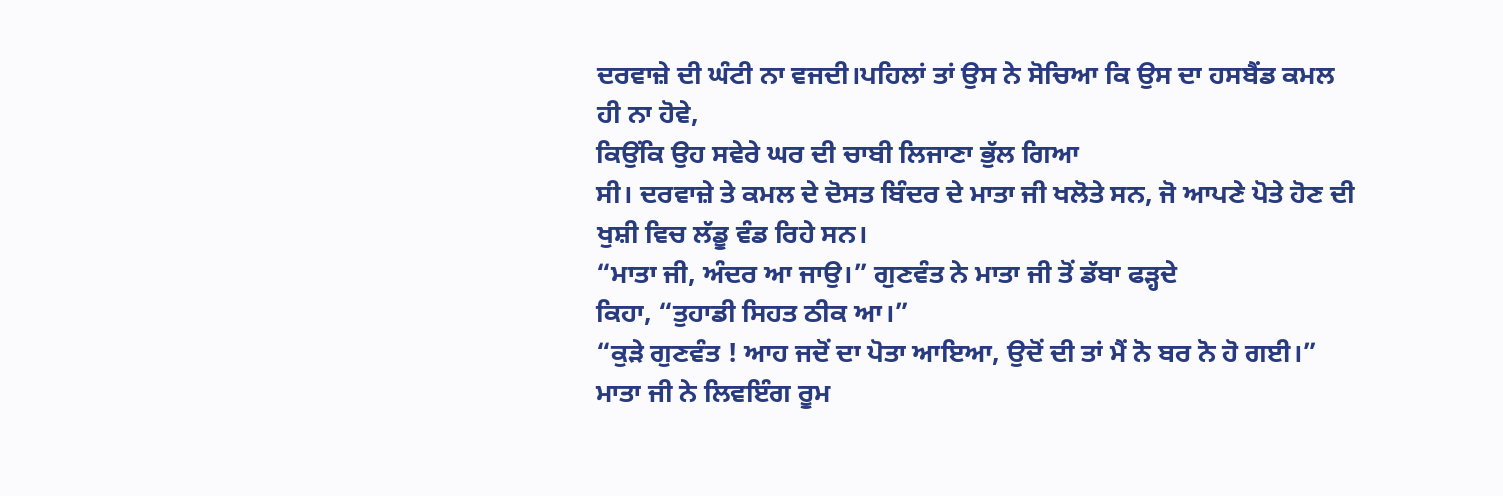ਦਰਵਾਜ਼ੇ ਦੀ ਘੰਟੀ ਨਾ ਵਜਦੀ।ਪਹਿਲਾਂ ਤਾਂ ਉਸ ਨੇ ਸੋਚਿਆ ਕਿ ਉਸ ਦਾ ਹਸਬੈਂਡ ਕਮਲ ਹੀ ਨਾ ਹੋਵੇ,
ਕਿਉਂਕਿ ਉਹ ਸਵੇਰੇ ਘਰ ਦੀ ਚਾਬੀ ਲਿਜਾਣਾ ਭੁੱਲ ਗਿਆ
ਸੀ। ਦਰਵਾਜ਼ੇ ਤੇ ਕਮਲ ਦੇ ਦੋਸਤ ਬਿੰਦਰ ਦੇ ਮਾਤਾ ਜੀ ਖਲੋਤੇ ਸਨ, ਜੋ ਆਪਣੇ ਪੋਤੇ ਹੋਣ ਦੀ ਖੁਸ਼ੀ ਵਿਚ ਲੱਡੂ ਵੰਡ ਰਿਹੇ ਸਨ।
“ਮਾਤਾ ਜੀ, ਅੰਦਰ ਆ ਜਾਉ।” ਗੁਣਵੰਤ ਨੇ ਮਾਤਾ ਜੀ ਤੋਂ ਡੱਬਾ ਫੜ੍ਹਦੇ
ਕਿਹਾ, “ਤੁਹਾਡੀ ਸਿਹਤ ਠੀਕ ਆ।”
“ਕੁੜੇ ਗੁਣਵੰਤ ! ਆਹ ਜਦੋਂ ਦਾ ਪੋਤਾ ਆਇਆ, ਉਦੋਂ ਦੀ ਤਾਂ ਮੈਂ ਨੋ ਬਰ ਨੋ ਹੋ ਗਈ।” ਮਾਤਾ ਜੀ ਨੇ ਲਿਵਇੰਗ ਰੂਮ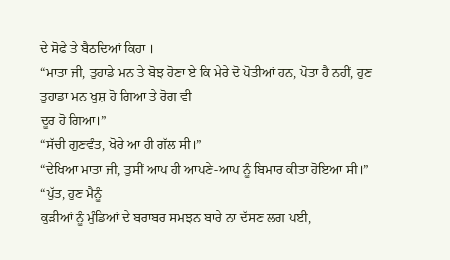ਦੇ ਸੋਫੇ ਤੇ ਬੈਠਦਿਆਂ ਕਿਹਾ ।
“ਮਾਤਾ ਜੀ, ਤੁਹਾਡੇ ਮਨ ਤੇ ਬੋਝ ਹੋਣਾ ਏ ਕਿ ਮੇਰੇ ਦੋ ਪੋਤੀਆਂ ਹਨ, ਪੋਤਾ ਹੈ ਨਹੀਂ, ਹੁਣ ਤੁਹਾਡਾ ਮਨ ਖੁਸ਼ ਹੋ ਗਿਆ ਤੇ ਰੋਗ ਵੀ
ਦੂਰ ਹੋ ਗਿਆ।”
“ਸੱਚੀ ਗੁਣਵੰਤ, ਖੋਰੇ ਆ ਹੀ ਗੱਲ ਸੀ।”
“ਦੇਖਿਆ ਮਾਤਾ ਜੀ, ਤੁਸੀਂ ਆਪ ਹੀ ਆਪਣੇ-ਆਪ ਨੂੰ ਬਿਮਾਰ ਕੀਤਾ ਹੋਇਆ ਸੀ।”
“ਪੁੱਤ, ਹੁਣ ਮੈਨੂੰ
ਕੁੜੀਆਂ ਨੂੰ ਮੁੰਡਿਆਂ ਦੇ ਬਰਾਬਰ ਸਮਝਨ ਬਾਰੇ ਨਾ ਦੱਸਣ ਲਗ ਪਈ,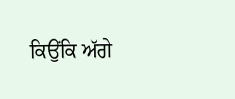ਕਿਉਂਕਿ ਅੱਗੇ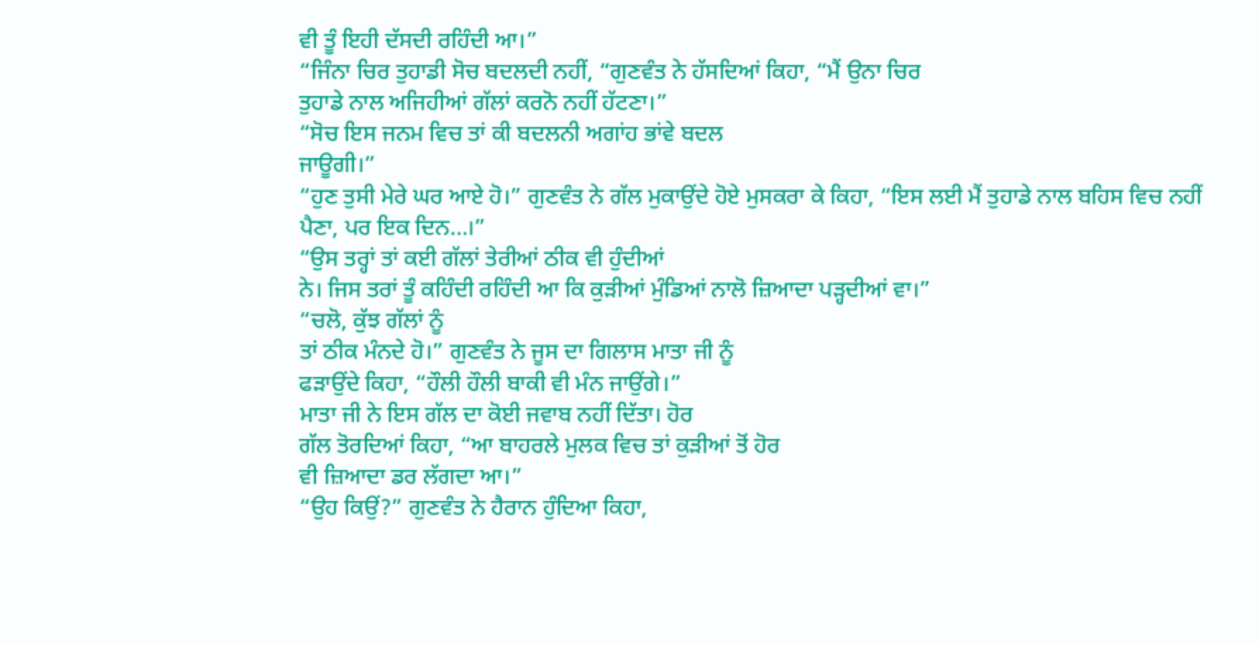ਵੀ ਤੂੰ ਇਹੀ ਦੱਸਦੀ ਰਹਿੰਦੀ ਆ।”
“ਜਿੰਨਾ ਚਿਰ ਤੁਹਾਡੀ ਸੋਚ ਬਦਲਦੀ ਨਹੀਂ, “ਗੁਣਵੰਤ ਨੇ ਹੱਸਦਿਆਂ ਕਿਹਾ, “ਮੈਂ ਉਨਾ ਚਿਰ
ਤੁਹਾਡੇ ਨਾਲ ਅਜਿਹੀਆਂ ਗੱਲਾਂ ਕਰਨੋ ਨਹੀਂ ਹੱਟਣਾ।”
“ਸੋਚ ਇਸ ਜਨਮ ਵਿਚ ਤਾਂ ਕੀ ਬਦਲਨੀ ਅਗਾਂਹ ਭਾਂਵੇ ਬਦਲ
ਜਾਊਗੀ।”
“ਹੁਣ ਤੁਸੀ ਮੇਰੇ ਘਰ ਆਏ ਹੋ।” ਗੁਣਵੰਤ ਨੇ ਗੱਲ ਮੁਕਾਉਂਦੇ ਹੋਏ ਮੁਸਕਰਾ ਕੇ ਕਿਹਾ, “ਇਸ ਲਈ ਮੈਂ ਤੁਹਾਡੇ ਨਾਲ ਬਹਿਸ ਵਿਚ ਨਹੀਂ ਪੈਣਾ, ਪਰ ਇਕ ਦਿਨ…।”
“ਉਸ ਤਰ੍ਹਾਂ ਤਾਂ ਕਈ ਗੱਲਾਂ ਤੇਰੀਆਂ ਠੀਕ ਵੀ ਹੁੰਦੀਆਂ
ਨੇ। ਜਿਸ ਤਰਾਂ ਤੂੰ ਕਹਿੰਦੀ ਰਹਿੰਦੀ ਆ ਕਿ ਕੁੜੀਆਂ ਮੁੰਡਿਆਂ ਨਾਲੋ ਜ਼ਿਆਦਾ ਪੜ੍ਹਦੀਆਂ ਵਾ।”
“ਚਲੋ, ਕੁੱਝ ਗੱਲਾਂ ਨੂੰ
ਤਾਂ ਠੀਕ ਮੰਨਦੇ ਹੋ।” ਗੁਣਵੰਤ ਨੇ ਜੂਸ ਦਾ ਗਿਲਾਸ ਮਾਤਾ ਜੀ ਨੂੰ
ਫੜਾਉਂਦੇ ਕਿਹਾ, “ਹੌਲੀ ਹੌਲੀ ਬਾਕੀ ਵੀ ਮੰਨ ਜਾਉਂਗੇ।”
ਮਾਤਾ ਜੀ ਨੇ ਇਸ ਗੱਲ ਦਾ ਕੋਈ ਜਵਾਬ ਨਹੀਂ ਦਿੱਤਾ। ਹੋਰ
ਗੱਲ ਤੋਰਦਿਆਂ ਕਿਹਾ, “ਆ ਬਾਹਰਲੇ ਮੁਲਕ ਵਿਚ ਤਾਂ ਕੁੜੀਆਂ ਤੋਂ ਹੋਰ
ਵੀ ਜ਼ਿਆਦਾ ਡਰ ਲੱਗਦਾ ਆ।”
“ਉਹ ਕਿਉਂ?” ਗੁਣਵੰਤ ਨੇ ਹੈਰਾਨ ਹੁੰਦਿਆ ਕਿਹਾ,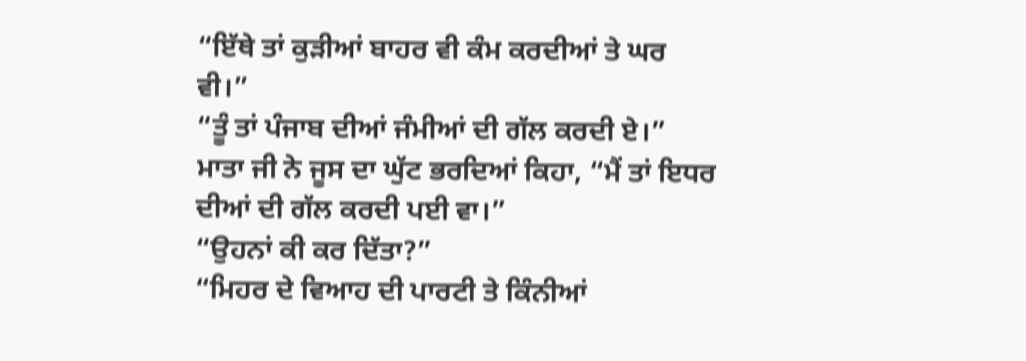“ਇੱਥੇ ਤਾਂ ਕੁੜੀਆਂ ਬਾਹਰ ਵੀ ਕੰਮ ਕਰਦੀਆਂ ਤੇ ਘਰ ਵੀ।”
“ਤੂੰ ਤਾਂ ਪੰਜਾਬ ਦੀਆਂ ਜੰਮੀਆਂ ਦੀ ਗੱਲ ਕਰਦੀ ਏ।”
ਮਾਤਾ ਜੀ ਨੇ ਜੂਸ ਦਾ ਘੁੱਟ ਭਰਦਿਆਂ ਕਿਹਾ, “ਮੈਂ ਤਾਂ ਇਧਰ ਦੀਆਂ ਦੀ ਗੱਲ ਕਰਦੀ ਪਈ ਵਾ।”
“ਉਹਨਾਂ ਕੀ ਕਰ ਦਿੱਤਾ?”
“ਮਿਹਰ ਦੇ ਵਿਆਹ ਦੀ ਪਾਰਟੀ ਤੇ ਕਿੰਨੀਆਂ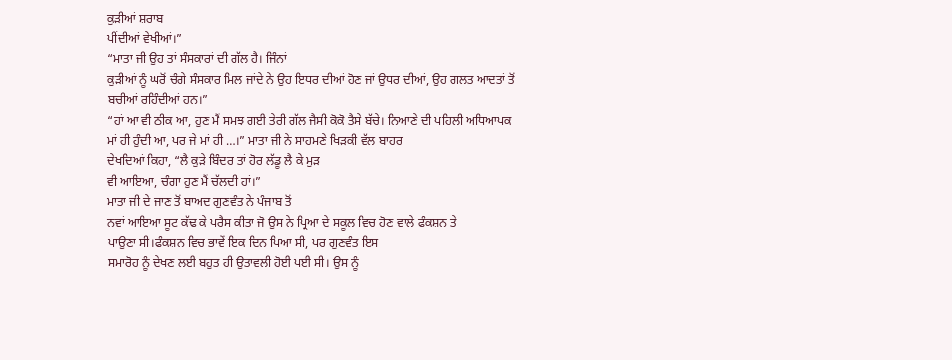ਕੁੜੀਆਂ ਸ਼ਰਾਬ
ਪੀਂਦੀਆਂ ਵੇਖੀਆਂ।”
“ਮਾਤਾ ਜੀ ਉਹ ਤਾਂ ਸੰਸਕਾਰਾਂ ਦੀ ਗੱਲ ਹੈ। ਜਿੰਨਾਂ
ਕੁੜੀਆਂ ਨੂੰ ਘਰੋਂ ਚੰਗੇ ਸੰਸਕਾਰ ਮਿਲ ਜਾਂਦੇ ਨੇ ਉਹ ਇਧਰ ਦੀਆਂ ਹੋਣ ਜਾਂ ਉਧਰ ਦੀਆਂ, ਉਹ ਗਲਤ ਆਦਤਾਂ ਤੋਂ ਬਚੀਆਂ ਰਹਿੰਦੀਆਂ ਹਨ।”
“ਹਾਂ ਆ ਵੀ ਠੀਕ ਆ, ਹੁਣ ਮੈਂ ਸਮਝ ਗਈ ਤੇਰੀ ਗੱਲ ਜੈਸੀ ਕੋਕੋ ਤੈਸੇ ਬੱਚੇ। ਨਿਆਣੇ ਦੀ ਪਹਿਲੀ ਅਧਿਆਪਕ
ਮਾਂ ਹੀ ਹੁੰਦੀ ਆ, ਪਰ ਜੇ ਮਾਂ ਹੀ …।” ਮਾਤਾ ਜੀ ਨੇ ਸਾਹਮਣੇ ਖਿੜਕੀ ਵੱਲ ਬਾਹਰ
ਦੇਖਦਿਆਂ ਕਿਹਾ, “ਲੈ ਕੁੜੇ ਬਿੰਦਰ ਤਾਂ ਹੋਰ ਲੱਡੂ ਲੈ ਕੇ ਮੁੜ
ਵੀ ਆਇਆ, ਚੰਗਾ ਹੁਣ ਮੈਂ ਚੱਲਦੀ ਹਾਂ।”
ਮਾਤਾ ਜੀ ਦੇ ਜਾਣ ਤੋਂ ਬਾਅਦ ਗੁਣਵੰਤ ਨੇ ਪੰਜਾਬ ਤੋਂ
ਨਵਾਂ ਆਇਆ ਸੂਟ ਕੱਢ ਕੇ ਪਰੈਸ ਕੀਤਾ ਜੋ ਉਸ ਨੇ ਪ੍ਰਿਆ ਦੇ ਸਕੂਲ ਵਿਚ ਹੋਣ ਵਾਲੇ ਫੰਕਸ਼ਨ ਤੇ
ਪਾਉਣਾ ਸੀ।ਫੰਕਸ਼ਨ ਵਿਚ ਭਾਵੇਂ ਇਕ ਦਿਨ ਪਿਆ ਸੀ, ਪਰ ਗੁਣਵੰਤ ਇਸ
ਸਮਾਰੋਹ ਨੂੰ ਦੇਖਣ ਲਈ ਬਹੁਤ ਹੀ ਉਤਾਵਲੀ ਹੋਈ ਪਈ ਸੀ। ਉਸ ਨੂੰ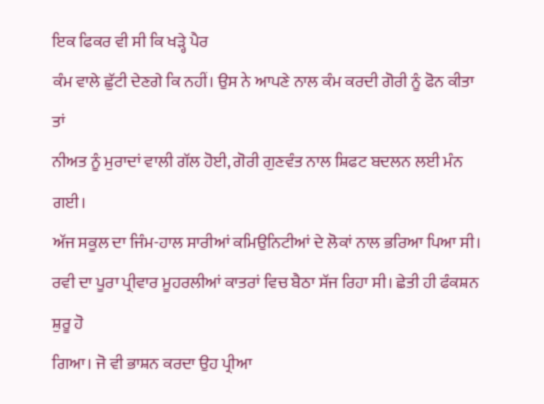ਇਕ ਫਿਕਰ ਵੀ ਸੀ ਕਿ ਖੜ੍ਹੇ ਪੈਰ
ਕੰਮ ਵਾਲੇ ਛੁੱਟੀ ਦੇਣਗੇ ਕਿ ਨਹੀਂ। ਉਸ ਨੇ ਆਪਣੇ ਨਾਲ ਕੰਮ ਕਰਦੀ ਗੋਰੀ ਨੂੰ ਫੋਨ ਕੀਤਾ ਤਾਂ
ਨੀਅਤ ਨੂੰ ਮੁਰਾਦਾਂ ਵਾਲੀ ਗੱਲ ਹੋਈ, ਗੋਰੀ ਗੁਣਵੰਤ ਨਾਲ ਸ਼ਿਫਟ ਬਦਲਨ ਲਈ ਮੰਨ ਗਈ।
ਅੱਜ ਸਕੂਲ ਦਾ ਜਿੰਮ-ਹਾਲ ਸਾਰੀਆਂ ਕਮਿਉਨਿਟੀਆਂ ਦੇ ਲੋਕਾਂ ਨਾਲ ਭਰਿਆ ਪਿਆ ਸੀ।
ਰਵੀ ਦਾ ਪੂਰਾ ਪ੍ਰੀਵਾਰ ਮੂਹਰਲੀਆਂ ਕਾਤਰਾਂ ਵਿਚ ਬੈਠਾ ਸੱਜ ਰਿਹਾ ਸੀ। ਛੇਤੀ ਹੀ ਫੰਕਸ਼ਨ ਸ਼ੁਰੂ ਹੋ
ਗਿਆ। ਜੋ ਵੀ ਭਾਸ਼ਨ ਕਰਦਾ ਉਹ ਪ੍ਰੀਆ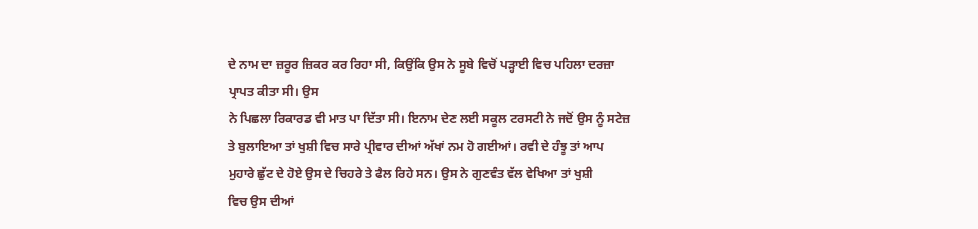ਦੇ ਨਾਮ ਦਾ ਜ਼ਰੂਰ ਜ਼ਿਕਰ ਕਰ ਰਿਹਾ ਸੀ, ਕਿਉਂਕਿ ਉਸ ਨੇ ਸੂਬੇ ਵਿਚੋਂ ਪੜ੍ਹਾਈ ਵਿਚ ਪਹਿਲਾ ਦਰਜ਼ਾ ਪ੍ਰਾਪਤ ਕੀਤਾ ਸੀ। ਉਸ
ਨੇ ਪਿਛਲਾ ਰਿਕਾਰਡ ਵੀ ਮਾਤ ਪਾ ਦਿੱਤਾ ਸੀ। ਇਨਾਮ ਦੇਣ ਲਈ ਸਕੂਲ ਟਰਸਟੀ ਨੇ ਜਦੋਂ ਉਸ ਨੂੰ ਸਟੇਜ਼
ਤੇ ਬੁਲਾਇਆ ਤਾਂ ਖੁਸ਼ੀ ਵਿਚ ਸਾਰੇ ਪ੍ਰੀਵਾਰ ਦੀਆਂ ਅੱਖਾਂ ਨਮ ਹੋ ਗਈਆਂ। ਰਵੀ ਦੇ ਹੰਝੂ ਤਾਂ ਆਪ
ਮੁਹਾਰੇ ਛੁੱਟ ਦੇ ਹੋਏ ਉਸ ਦੇ ਚਿਹਰੇ ਤੇ ਫੈਲ ਰਿਹੇ ਸਨ। ਉਸ ਨੇ ਗੁਣਵੰਤ ਵੱਲ ਵੇਖਿਆ ਤਾਂ ਖੁਸ਼ੀ
ਵਿਚ ਉਸ ਦੀਆਂ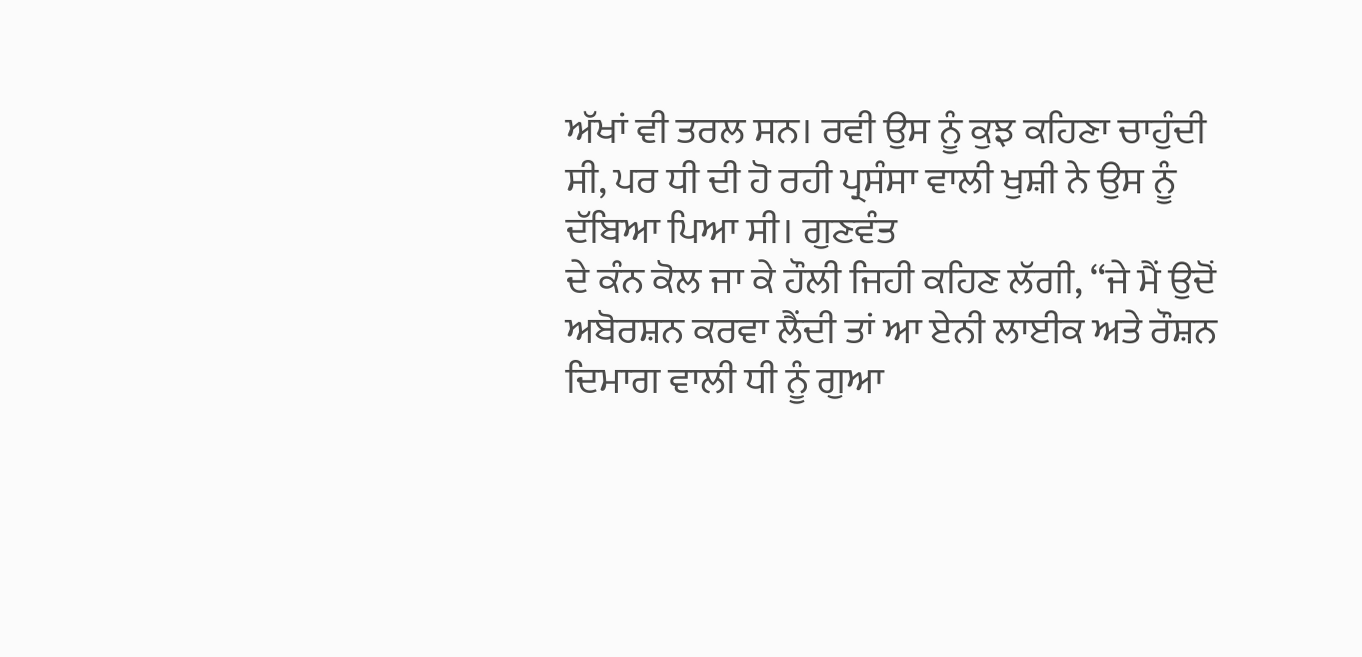ਅੱਖਾਂ ਵੀ ਤਰਲ ਸਨ। ਰਵੀ ਉਸ ਨੂੰ ਕੁਝ ਕਹਿਣਾ ਚਾਹੁੰਦੀ ਸੀ, ਪਰ ਧੀ ਦੀ ਹੋ ਰਹੀ ਪ੍ਰਸੰਸਾ ਵਾਲੀ ਖੁਸ਼ੀ ਨੇ ਉਸ ਨੂੰ ਦੱਬਿਆ ਪਿਆ ਸੀ। ਗੁਣਵੰਤ
ਦੇ ਕੰਨ ਕੋਲ ਜਾ ਕੇ ਹੌਲੀ ਜਿਹੀ ਕਹਿਣ ਲੱਗੀ, “ਜੇ ਮੈਂ ਉਦੋਂ
ਅਬੋਰਸ਼ਨ ਕਰਵਾ ਲੈਂਦੀ ਤਾਂ ਆ ਏਨੀ ਲਾਈਕ ਅਤੇ ਰੌਸ਼ਨ ਦਿਮਾਗ ਵਾਲੀ ਧੀ ਨੂੰ ਗੁਆ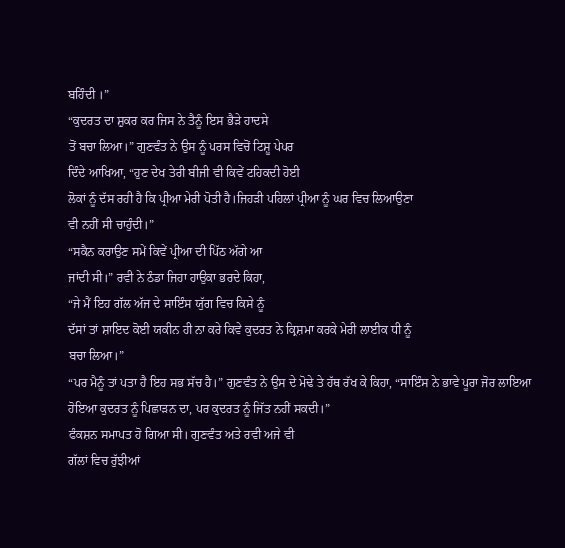ਬਹਿੰਦੀ ।”
“ਕੁਦਰਤ ਦਾ ਸ਼ੁਕਰ ਕਰ ਜਿਸ ਨੇ ਤੈਨੂੰ ਇਸ ਭੈੜੇ ਹਾਦਸੇ
ਤੋਂ ਬਚਾ ਲਿਆ।” ਗੁਣਵੰਤ ਨੇ ਉਸ ਨੂੰ ਪਰਸ ਵਿਚੋਂ ਟਿਸ਼ੂ ਪੇਪਰ
ਦਿੰਦੇ ਆਖਿਆ, “ਹੁਣ ਦੇਖ ਤੇਰੀ ਬੀਜੀ ਵੀ ਕਿਵੇਂ ਟਹਿਕਦੀ ਹੋਈ
ਲੋਕਾਂ ਨੂੰ ਦੱਸ ਰਹੀ ਹੈ ਕਿ ਪ੍ਰੀਆ ਮੇਰੀ ਪੋਤੀ ਹੈ।ਜਿਹੜੀ ਪਹਿਲਾਂ ਪ੍ਰੀਆ ਨੂੰ ਘਰ ਵਿਚ ਲਿਆਉਣਾ
ਵੀ ਨਹੀਂ ਸੀ ਚਾਹੁੰਦੀ।”
“ਸਕੈਨ ਕਰਾਉਣ ਸਮੇਂ ਕਿਵੇਂ ਪ੍ਰੀਆ ਦੀ ਪਿੱਠ ਅੱਗੇ ਆ
ਜਾਂਦੀ ਸੀ।” ਰਵੀ ਨੇ ਠੰਡਾ ਜਿਹਾ ਹਾਉਕਾ ਭਰਦੇ ਕਿਹਾ,
“ਜੇ ਮੈਂ ਇਹ ਗੱਲ ਅੱਜ ਦੇ ਸਾਇੰਸ ਯੁੱਗ ਵਿਚ ਕਿਸੇ ਨੂੰ
ਦੱਸਾਂ ਤਾਂ ਸ਼ਾਇਦ ਕੋਈ ਯਕੀਨ ਹੀ ਨਾ ਕਰੇ ਕਿਵੇ ਕੁਦਰਤ ਨੇ ਕ੍ਰਿਸ਼ਮਾ ਕਰਕੇ ਮੇਰੀ ਲਾਈਕ ਧੀ ਨੂੰ
ਬਚਾ ਲਿਆ।”
“ਪਰ ਮੈਨੂੰ ਤਾਂ ਪਤਾ ਹੈ ਇਹ ਸਭ ਸੱਚ ਹੈ।” ਗੁਣਵੰਤ ਨੇ ਉਸ ਦੇ ਮੋਢੇ ਤੇ ਹੱਥ ਰੱਖ ਕੇ ਕਿਹਾ, “ਸਾਇੰਸ ਨੇ ਭਾਵੇ ਪੂਰਾ ਜੋਰ ਲਾਇਆ ਹੋਇਆ ਕੁਦਰਤ ਨੂੰ ਪਿਛਾੜਨ ਦਾ, ਪਰ ਕੁਦਰਤ ਨੂੰ ਜਿੱਤ ਨਹੀਂ ਸਕਦੀ।”
ਫੰਕਸ਼ਨ ਸਮਾਪਤ ਹੋ ਗਿਆ ਸੀ। ਗੁਣਵੰਤ ਅਤੇ ਰਵੀ ਅਜੇ ਵੀ
ਗੱਲਾਂ ਵਿਚ ਰੁੱਝੀਆਂ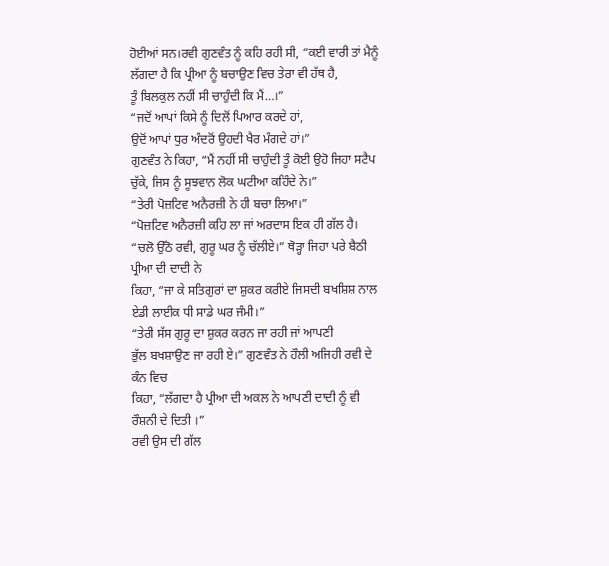ਹੋਈਆਂ ਸਨ।ਰਵੀ ਗੁਣਵੰਤ ਨੂੰ ਕਹਿ ਰਹੀ ਸੀ, “ਕਈ ਵਾਰੀ ਤਾਂ ਮੈਨੂੰ ਲੱਗਦਾ ਹੈ ਕਿ ਪ੍ਰੀਆ ਨੂੰ ਬਚਾਉਣ ਵਿਚ ਤੇਰਾ ਵੀ ਹੱਥ ਹੈ,
ਤੂੰ ਬਿਲਕੁਲ ਨਹੀਂ ਸੀ ਚਾਹੁੰਦੀ ਕਿ ਮੈਂ…।”
“ਜਦੋਂ ਆਪਾਂ ਕਿਸੇ ਨੂੰ ਦਿਲੋਂ ਪਿਆਰ ਕਰਦੇ ਹਾਂ,
ਉਦੋਂ ਆਪਾਂ ਧੁਰ ਅੰਦਰੋਂ ਉਹਦੀ ਖੈਰ ਮੰਗਦੇ ਹਾਂ।”
ਗੁਣਵੰਤ ਨੇ ਕਿਹਾ, “ਮੈਂ ਨਹੀਂ ਸੀ ਚਾਹੁੰਦੀ ਤੂੰ ਕੋਈ ਉਹੋ ਜਿਹਾ ਸਟੈਪ ਚੁੱਕੇ, ਜਿਸ ਨੂੰ ਸੂਝਵਾਨ ਲੋਕ ਘਟੀਆ ਕਹਿੰਦੇ ਨੇ।”
“ਤੇਰੀ ਪੋਜ਼ਟਿਵ ਅਨੈਰਜ਼ੀ ਨੇ ਹੀ ਬਚਾ ਲਿਆ।”
“ਪੋਜ਼ਟਿਵ ਅਨੈਰਜ਼ੀ ਕਹਿ ਲਾ ਜਾਂ ਅਰਦਾਸ ਇਕ ਹੀ ਗੱਲ ਹੈ।
“ਚਲੋ ਉੱਠੋ ਰਵੀ, ਗੁਰੂ ਘਰ ਨੂੰ ਚੱਲੀਏ।” ਥੋੜ੍ਹਾ ਜਿਹਾ ਪਰੇ ਬੈਠੀ ਪ੍ਰੀਆ ਦੀ ਦਾਦੀ ਨੇ
ਕਿਹਾ, “ਜਾ ਕੇ ਸਤਿਗੁਰਾਂ ਦਾ ਸ਼ੁਕਰ ਕਰੀਏ ਜਿਸਦੀ ਬਖਸ਼ਿਸ਼ ਨਾਲ
ਏਡੀ ਲਾਈਕ ਧੀ ਸਾਡੇ ਘਰ ਜੰਮੀ।”
“ਤੇਰੀ ਸੱਸ ਗੁਰੂ ਦਾ ਸ਼ੁਕਰ ਕਰਨ ਜਾ ਰਹੀ ਜਾਂ ਆਪਣੀ
ਭੁੱਲ ਬਖਸ਼ਾਉਣ ਜਾ ਰਹੀ ਏ।” ਗੁਣਵੰਤ ਨੇ ਹੌਲੀ ਅਜਿਹੀ ਰਵੀ ਦੇ ਕੰਨ ਵਿਚ
ਕਿਹਾ, “ਲੱਗਦਾ ਹੈ ਪ੍ਰੀਆ ਦੀ ਅਕਲ ਨੇ ਆਪਣੀ ਦਾਦੀ ਨੂੰ ਵੀ
ਰੌਸ਼ਨੀ ਦੇ ਦਿਤੀ ।”
ਰਵੀ ਉਸ ਦੀ ਗੱਲ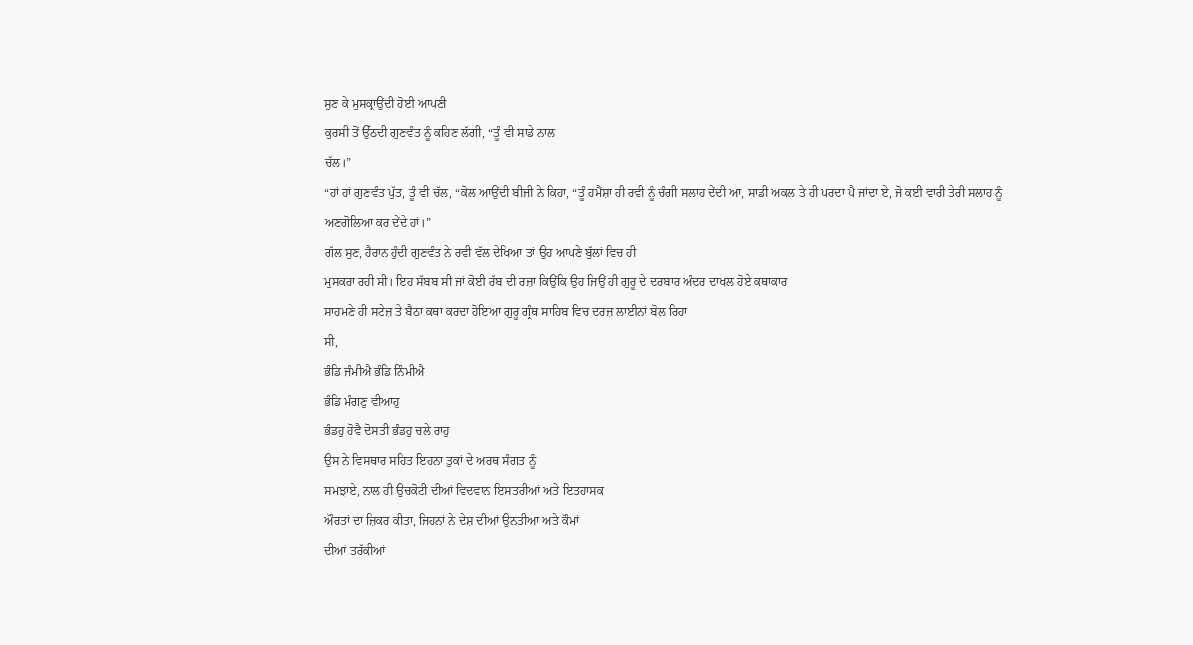ਸੁਣ ਕੇ ਮੁਸਕ੍ਰਾਉਂਦੀ ਹੋਈ ਆਪਣੀ
ਕੁਰਸੀ ਤੋਂ ਉੱਠਦੀ ਗੁਣਵੰਤ ਨੂੰ ਕਹਿਣ ਲੱਗੀ, “ਤੂੰ ਵੀ ਸਾਡੇ ਨਾਲ
ਚੱਲ।”
“ਹਾਂ ਹਾਂ ਗੁਣਵੰਤ ਪੁੱਤ, ਤੂੰ ਵੀ ਚੱਲ, “ਕੋਲ ਆਉਂਦੀ ਬੀਜੀ ਨੇ ਕਿਹਾ, “ਤੂੰ ਹਮੈਂਸ਼ਾ ਹੀ ਰਵੀ ਨੂੰ ਚੰਗੀ ਸਲਾਹ ਦੇਂਦੀ ਆ, ਸਾਡੀ ਅਕਲ ਤੇ ਹੀ ਪਰਦਾ ਪੈ ਜਾਂਦਾ ਏ, ਜੋ ਕਈ ਵਾਰੀ ਤੇਰੀ ਸਲਾਹ ਨੂੰ
ਅਣਗੋਲਿਆ ਕਰ ਦੇਂਦੇ ਹਾਂ।”
ਗੱਲ ਸੁਣ, ਹੈਰਾਨ ਹੁੰਦੀ ਗੁਣਵੰਤ ਨੇ ਰਵੀ ਵੱਲ ਦੇਖਿਆ ਤਾਂ ਉਹ ਆਪਣੇ ਬੁੱਲਾਂ ਵਿਚ ਹੀ
ਮੁਸਕਰਾ ਰਹੀ ਸੀ। ਇਹ ਸੱਬਬ ਸੀ ਜਾਂ ਕੋਈ ਰੱਬ ਦੀ ਰਜ਼ਾ ਕਿਉਂਕਿ ਉਹ ਜਿਉਂ ਹੀ ਗੁਰੂ ਦੇ ਦਰਬਾਰ ਅੰਦਰ ਦਾਖਲ ਹੋਏ ਕਥਾਕਾਰ
ਸਾਹਮਣੇ ਹੀ ਸਟੇਜ਼ ਤੇ ਬੈਠਾ ਕਥਾ ਕਰਦਾ ਹੋਇਆ ਗੁਰੂ ਗ੍ਰੰਥ ਸਾਹਿਬ ਵਿਚ ਦਰਜ਼ ਲਾਈਨਾਂ ਬੋਲ ਰਿਹਾ
ਸੀ,
ਭੰਡਿ ਜੰਮੀਐ ਭੰਡਿ ਨਿੰਮੀਐ
ਭੰਡਿ ਮੰਗਣੁ ਵੀਆਹੁ
ਭੰਡਹੁ ਹੋਵੈ ਦੋਸਤੀ ਭੰਡਹੁ ਚਲੇ ਰਾਹੁ
ਉਸ ਨੇ ਵਿਸਥਾਰ ਸਹਿਤ ਇਹਨਾ ਤੁਕਾਂ ਦੇ ਅਰਥ ਸੰਗਤ ਨੂੰ
ਸਮਝਾਏ, ਨਾਲ ਹੀ ਉਚਕੋਟੀ ਦੀਆਂ ਵਿਦਵਾਨ ਇਸਤਰੀਆਂ ਅਤੇ ਇਤਹਾਸਕ
ਔਰਤਾਂ ਦਾ ਜ਼ਿਕਰ ਕੀਤਾ, ਜਿਹਨਾਂ ਨੇ ਦੇਸ਼ ਦੀਆਂ ਉਨਤੀਆ ਅਤੇ ਕੌਮਾਂ
ਦੀਆਂ ਤਰੱਕੀਆਂ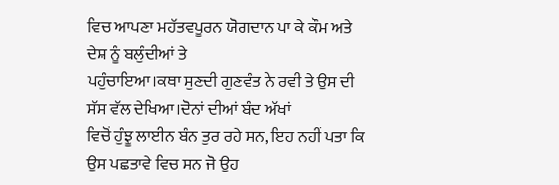ਵਿਚ ਆਪਣਾ ਮਹੱਤਵਪੂਰਨ ਯੋਗਦਾਨ ਪਾ ਕੇ ਕੌਮ ਅਤੇ ਦੇਸ਼ ਨੂੰ ਬਲੁੰਦੀਆਂ ਤੇ
ਪਹੁੰਚਾਇਆ।ਕਥਾ ਸੁਣਦੀ ਗੁਣਵੰਤ ਨੇ ਰਵੀ ਤੇ ਉਸ ਦੀ ਸੱਸ ਵੱਲ ਦੇਖਿਆ।ਦੋਨਾਂ ਦੀਆਂ ਬੰਦ ਅੱਖਾਂ
ਵਿਚੋਂ ਹੁੰਝੂ ਲਾਈਨ ਬੰਨ ਤੁਰ ਰਹੇ ਸਨ, ਇਹ ਨਹੀਂ ਪਤਾ ਕਿ ਉਸ ਪਛਤਾਵੇ ਵਿਚ ਸਨ ਜੋ ਉਹ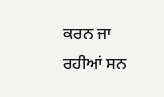ਕਰਨ ਜਾ ਰਹੀਆਂ ਸਨ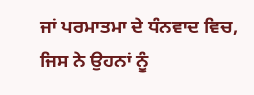ਜਾਂ ਪਰਮਾਤਮਾ ਦੇ ਧੰਨਵਾਦ ਵਿਚ, ਜਿਸ ਨੇ ਉਹਨਾਂ ਨੂੰ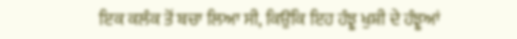ਇਕ ਕਲੰਕ ਤੋਂ ਬਚਾ ਲਿਆ ਸੀ, ਕਿਉਂਕਿ ਇਹ ਹੰਝੂ ਖੁਸ਼ੀ ਦੇ ਹੰਝੂਆਂ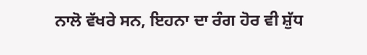ਨਾਲੋ ਵੱਖਰੇ ਸਨ, ਇਹਨਾ ਦਾ ਰੰਗ ਹੋਰ ਵੀ ਸ਼ੁੱਧ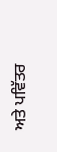ਅਤੇ ਪਵਿੱਤਰ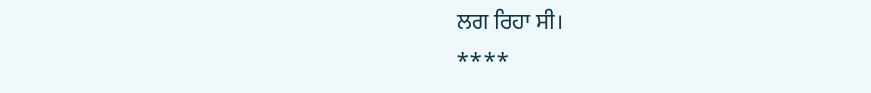ਲਗ ਰਿਹਾ ਸੀ।
****